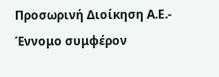Προσωρινή Διοίκηση Α.Ε.- Έννομο συμφέρον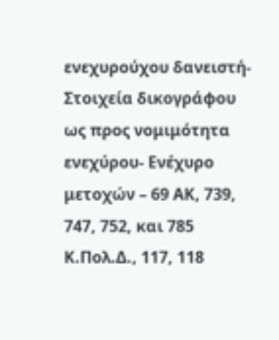ενεχυρούχου δανειστή- Στοιχεία δικογράφου ως προς νομιμότητα ενεχύρου- Ενέχυρο μετοχών – 69 ΑΚ, 739, 747, 752, και 785 Κ.Πολ.Δ., 117, 118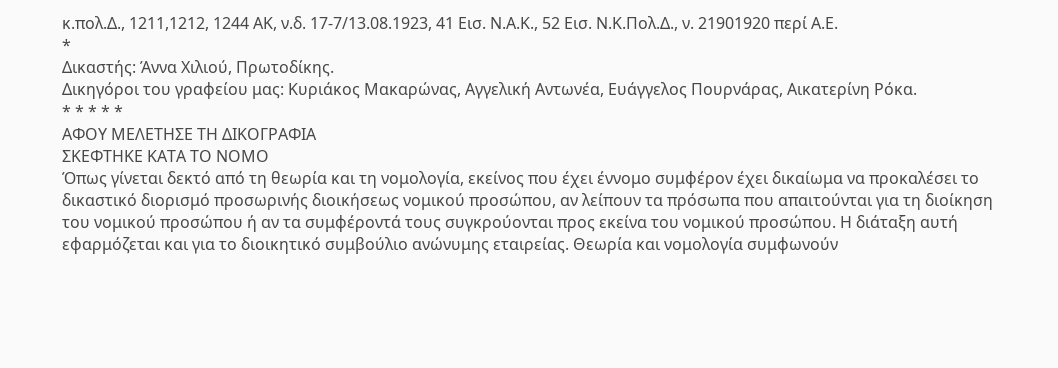κ.πολ.Δ., 1211,1212, 1244 ΑΚ, ν.δ. 17-7/13.08.1923, 41 Εισ. Ν.Α.Κ., 52 Εισ. Ν.Κ.Πολ.Δ., ν. 21901920 περί Α.Ε.
*
Δικαστής: Άννα Χιλιού, Πρωτοδίκης.
Δικηγόροι του γραφείου μας: Κυριάκος Μακαρώνας, Αγγελική Αντωνέα, Ευάγγελος Πουρνάρας, Αικατερίνη Ρόκα.
* * * * *
ΑΦΟΥ ΜΕΛΕΤΗΣΕ ΤΗ ΔΙΚΟΓΡΑΦΙΑ
ΣΚΕΦΤΗΚΕ ΚΑΤΑ ΤΟ ΝΟΜΟ
Όπως γίνεται δεκτό από τη θεωρία και τη νομολογία, εκείνος που έχει έννομο συμφέρον έχει δικαίωμα να προκαλέσει το δικαστικό διορισμό προσωρινής διοικήσεως νομικού προσώπου, αν λείπουν τα πρόσωπα που απαιτούνται για τη διοίκηση του νομικού προσώπου ή αν τα συμφέροντά τους συγκρούονται προς εκείνα του νομικού προσώπου. Η διάταξη αυτή εφαρμόζεται και για το διοικητικό συμβούλιο ανώνυμης εταιρείας. Θεωρία και νομολογία συμφωνούν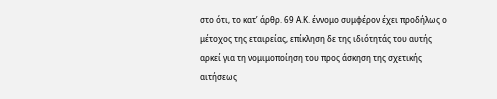στο ότι, το κατ’ άρθρ. 69 Α.Κ. έννομο συμφέρον έχει προδήλως ο μέτοχος της εταιρείας, επίκληση δε της ιδιότητάς του αυτής αρκεί για τη νομιμοποίηση του προς άσκηση της σχετικής αιτήσεως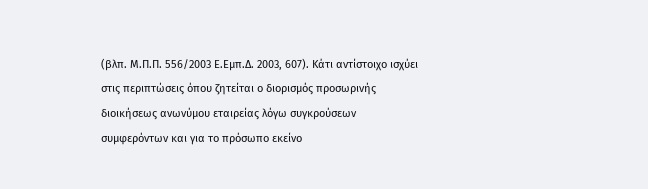(βλπ. Μ.Π.Π. 556/2003 Ε.Εμπ.Δ. 2003, 607). Κάτι αντίστοιχο ισχύει στις περιπτώσεις όπου ζητείται ο διορισμός προσωρινής διοικήσεως ανωνύμου εταιρείας λόγω συγκρούσεων συμφερόντων και για το πρόσωπο εκείνο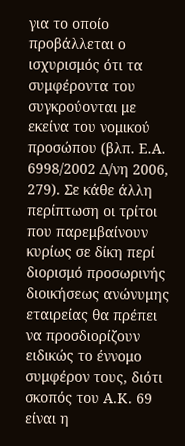για το οποίο προβάλλεται ο ισχυρισμός ότι τα συμφέροντα του συγκρούονται με εκείνα του νομικού προσώπου (βλπ. Ε.Α. 6998/2002 Δ/νη 2006, 279). Σε κάθε άλλη περίπτωση οι τρίτοι που παρεμβαίνουν κυρίως σε δίκη περί διορισμό προσωρινής διοικήσεως ανώνυμης εταιρείας θα πρέπει να προσδιορίζουν ειδικώς το έννομο συμφέρον τους, διότι σκοπός του Α.Κ. 69 είναι η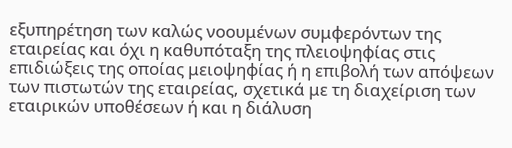εξυπηρέτηση των καλώς νοουμένων συμφερόντων της εταιρείας και όχι η καθυπόταξη της πλειοψηφίας στις επιδιώξεις της οποίας μειοψηφίας ή η επιβολή των απόψεων των πιστωτών της εταιρείας, σχετικά με τη διαχείριση των εταιρικών υποθέσεων ή και η διάλυση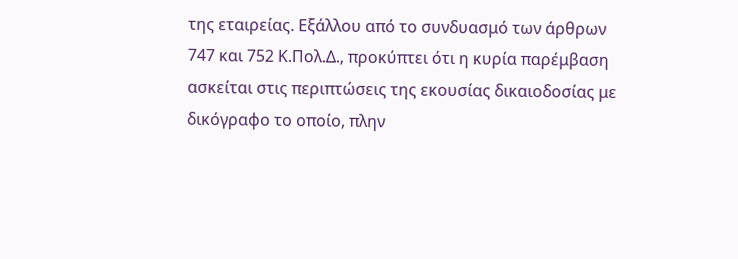της εταιρείας. Εξάλλου από το συνδυασμό των άρθρων 747 και 752 Κ.Πολ.Δ., προκύπτει ότι η κυρία παρέμβαση ασκείται στις περιπτώσεις της εκουσίας δικαιοδοσίας με δικόγραφο το οποίο, πλην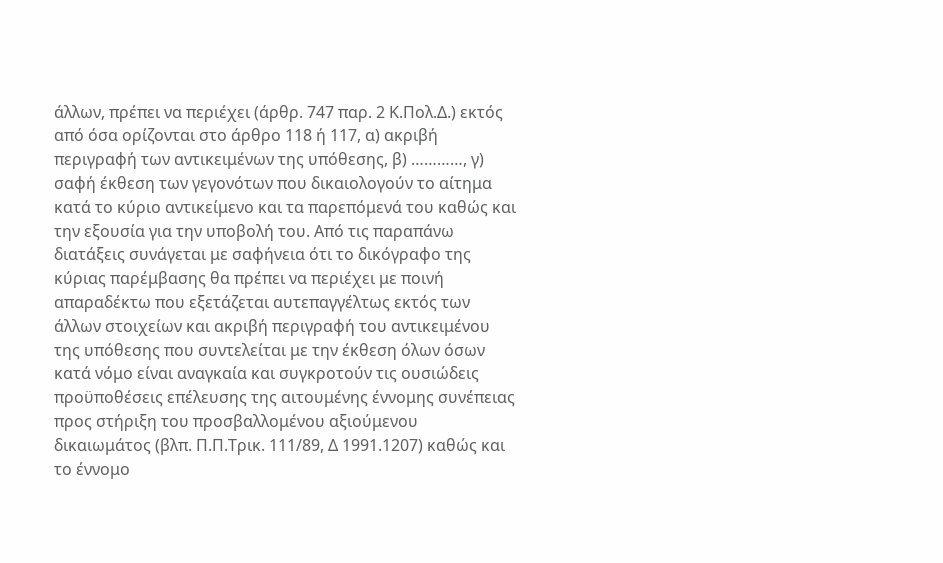άλλων, πρέπει να περιέχει (άρθρ. 747 παρ. 2 Κ.Πολ.Δ.) εκτός από όσα ορίζονται στο άρθρο 118 ή 117, α) ακριβή περιγραφή των αντικειμένων της υπόθεσης, β) …………, γ) σαφή έκθεση των γεγονότων που δικαιολογούν το αίτημα κατά το κύριο αντικείμενο και τα παρεπόμενά του καθώς και την εξουσία για την υποβολή του. Από τις παραπάνω διατάξεις συνάγεται με σαφήνεια ότι το δικόγραφο της κύριας παρέμβασης θα πρέπει να περιέχει με ποινή απαραδέκτω που εξετάζεται αυτεπαγγέλτως εκτός των άλλων στοιχείων και ακριβή περιγραφή του αντικειμένου της υπόθεσης που συντελείται με την έκθεση όλων όσων κατά νόμο είναι αναγκαία και συγκροτούν τις ουσιώδεις προϋποθέσεις επέλευσης της αιτουμένης έννομης συνέπειας προς στήριξη του προσβαλλομένου αξιούμενου δικαιωμάτος (βλπ. Π.Π.Τρικ. 111/89, Δ 1991.1207) καθώς και το έννομο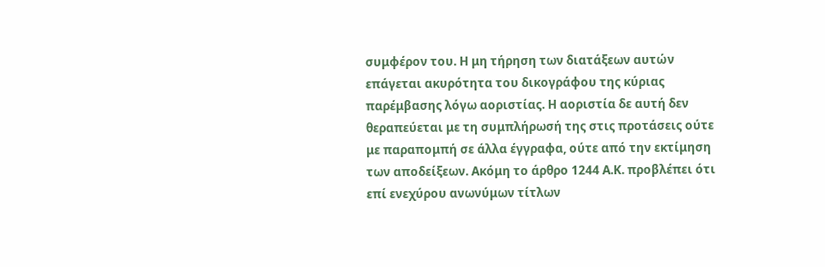συμφέρον του. Η μη τήρηση των διατάξεων αυτών επάγεται ακυρότητα του δικογράφου της κύριας παρέμβασης λόγω αοριστίας. Η αοριστία δε αυτή δεν θεραπεύεται με τη συμπλήρωσή της στις προτάσεις ούτε με παραπομπή σε άλλα έγγραφα, ούτε από την εκτίμηση των αποδείξεων. Ακόμη το άρθρο 1244 Α.Κ. προβλέπει ότι επί ενεχύρου ανωνύμων τίτλων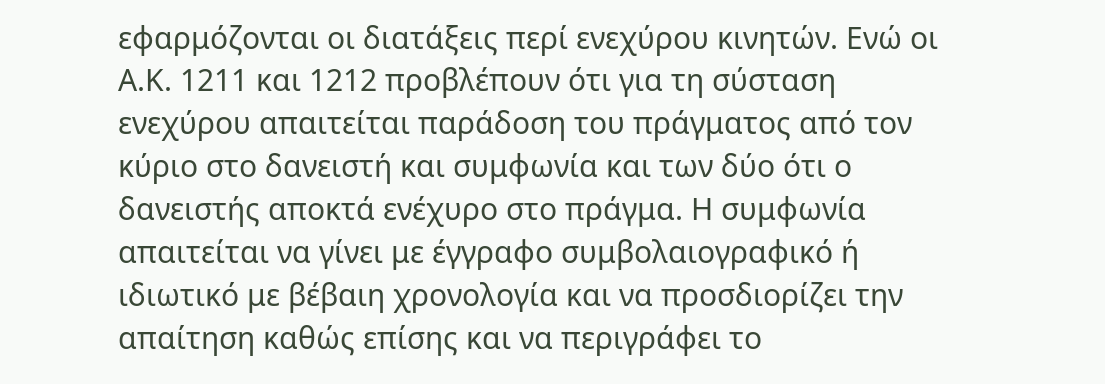εφαρμόζονται οι διατάξεις περί ενεχύρου κινητών. Ενώ οι Α.Κ. 1211 και 1212 προβλέπουν ότι για τη σύσταση ενεχύρου απαιτείται παράδοση του πράγματος από τον κύριο στο δανειστή και συμφωνία και των δύο ότι ο δανειστής αποκτά ενέχυρο στο πράγμα. Η συμφωνία απαιτείται να γίνει με έγγραφο συμβολαιογραφικό ή ιδιωτικό με βέβαιη χρονολογία και να προσδιορίζει την απαίτηση καθώς επίσης και να περιγράφει το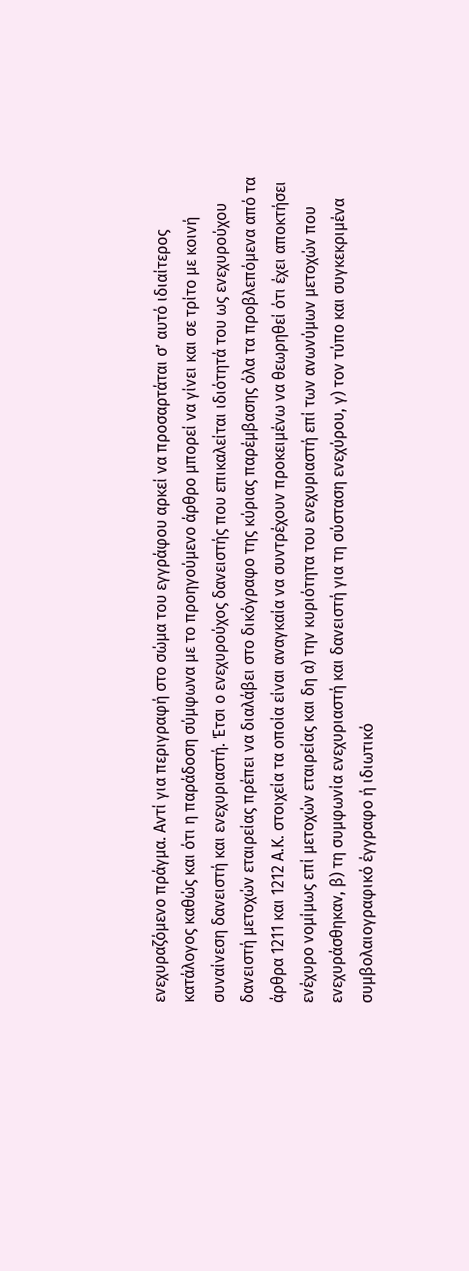ενεχυραζόμενο πράγμα. Αντί για περιγραφή στο σώμα του εγγράφου αρκεί να προσαρτάται σ’ αυτό ιδιαίτερος κατάλογος καθώς και ότι η παράδοση σύμφωνα με το προηγούμενο άρθρο μπορεί να γίνει και σε τρίτο με κοινή συναίνεση δανειστή και ενεχυριαστή. Έτσι ο ενεχυρούχος δανειστής που επικαλείται ιδιότητά του ως ενεχυρούχου δανειστή μετοχών εταιρείας πρέπει να διαλάβει στο δικόγραφο της κύριας παρέμβασης όλα τα προβλεπόμενα από τα άρθρα 1211 και 1212 Α.Κ. στοιχεία τα οποία είναι αναγκαία να συντρέχουν προκειμένω να θεωρηθεί ότι έχει αποκτήσει ενέχυρο νομίμως επί μετοχών εταιρείας και δη α) την κυριότητα του ενεχυριαστή επί των ανωνύμων μετοχών που ενεχυράσθηκαν, β) τη συμφωνία ενεχυριαστή και δανειστή για τη σύσταση ενεχύρου, γ) τον τύπο και συγκεκριμένα συμβολαιογραφικό έγγραφο ή ιδιωτικό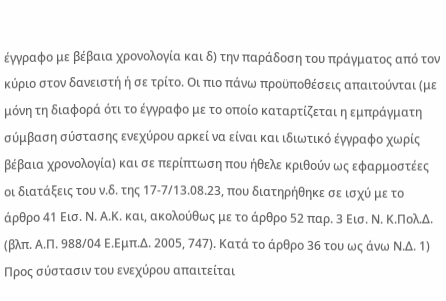έγγραφο με βέβαια χρονολογία και δ) την παράδοση του πράγματος από τον κύριο στον δανειστή ή σε τρίτο. Οι πιο πάνω προϋποθέσεις απαιτούνται (με μόνη τη διαφορά ότι το έγγραφο με το οποίο καταρτίζεται η εμπράγματη σύμβαση σύστασης ενεχύρου αρκεί να είναι και ιδιωτικό έγγραφο χωρίς βέβαια χρονολογία) και σε περίπτωση που ήθελε κριθούν ως εφαρμοστέες οι διατάξεις του ν.δ. της 17-7/13.08.23, που διατηρήθηκε σε ισχύ με το άρθρο 41 Εισ. Ν. Α.Κ. και, ακολούθως με το άρθρο 52 παρ. 3 Εισ. Ν. Κ.Πολ.Δ. (βλπ. Α.Π. 988/04 Ε.Εμπ.Δ. 2005, 747). Κατά το άρθρο 36 του ως άνω Ν.Δ. 1) Προς σύστασιν του ενεχύρου απαιτείται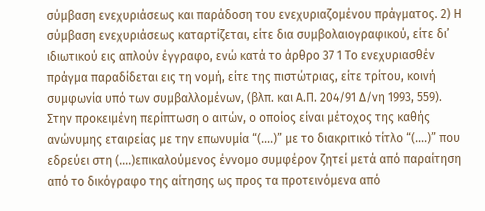σύμβαση ενεχυριάσεως και παράδοση του ενεχυριαζομένου πράγματος. 2) Η σύμβαση ενεχυριάσεως καταρτίζεται, είτε δια συμβολαιογραφικού, είτε δι’ ιδιωτικού εις απλούν έγγραφο, ενώ κατά το άρθρο 37 1 Το ενεχυριασθέν πράγμα παραδίδεται εις τη νομή, είτε της πιστώτριας, είτε τρίτου, κοινή συμφωνία υπό των συμβαλλομένων, (βλπ. και Α.Π. 204/91 Δ/νη 1993, 559).
Στην προκειμένη περίπτωση ο αιτών, ο οποίος είναι μέτοχος της καθής ανώνυμης εταιρείας με την επωνυμία “(….)” με το διακριτικό τίτλο “(….)” που εδρεύει στη (….)επικαλούμενος έννομο συμφέρον ζητεί μετά από παραίτηση από το δικόγραφο της αίτησης ως προς τα προτεινόμενα από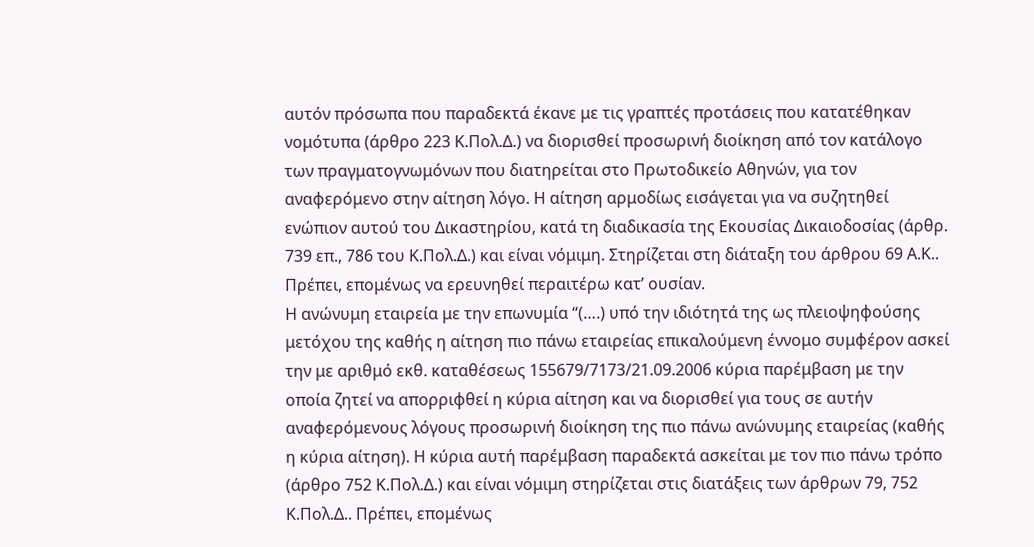αυτόν πρόσωπα που παραδεκτά έκανε με τις γραπτές προτάσεις που κατατέθηκαν νομότυπα (άρθρο 223 Κ.Πολ.Δ.) να διορισθεί προσωρινή διοίκηση από τον κατάλογο των πραγματογνωμόνων που διατηρείται στο Πρωτοδικείο Αθηνών, για τον αναφερόμενο στην αίτηση λόγο. Η αίτηση αρμοδίως εισάγεται για να συζητηθεί ενώπιον αυτού του Δικαστηρίου, κατά τη διαδικασία της Εκουσίας Δικαιοδοσίας (άρθρ. 739 επ., 786 του Κ.Πολ.Δ.) και είναι νόμιμη. Στηρίζεται στη διάταξη του άρθρου 69 Α.Κ.. Πρέπει, επομένως να ερευνηθεί περαιτέρω κατ’ ουσίαν.
Η ανώνυμη εταιρεία με την επωνυμία “(….) υπό την ιδιότητά της ως πλειοψηφούσης μετόχου της καθής η αίτηση πιο πάνω εταιρείας επικαλούμενη έννομο συμφέρον ασκεί την με αριθμό εκθ. καταθέσεως 155679/7173/21.09.2006 κύρια παρέμβαση με την οποία ζητεί να απορριφθεί η κύρια αίτηση και να διορισθεί για τους σε αυτήν αναφερόμενους λόγους προσωρινή διοίκηση της πιο πάνω ανώνυμης εταιρείας (καθής η κύρια αίτηση). Η κύρια αυτή παρέμβαση παραδεκτά ασκείται με τον πιο πάνω τρόπο (άρθρο 752 Κ.Πολ.Δ.) και είναι νόμιμη στηρίζεται στις διατάξεις των άρθρων 79, 752 Κ.Πολ.Δ.. Πρέπει, επομένως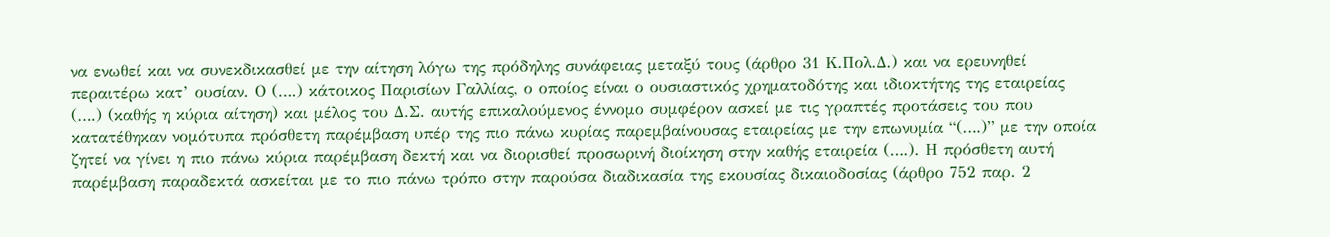να ενωθεί και να συνεκδικασθεί με την αίτηση λόγω της πρόδηλης συνάφειας μεταξύ τους (άρθρο 31 Κ.Πολ.Δ.) και να ερευνηθεί περαιτέρω κατ’ ουσίαν. Ο (….) κάτοικος Παρισίων Γαλλίας, ο οποίος είναι ο ουσιαστικός χρηματοδότης και ιδιοκτήτης της εταιρείας (….) (καθής η κύρια αίτηση) και μέλος του Δ.Σ. αυτής επικαλούμενος έννομο συμφέρον ασκεί με τις γραπτές προτάσεις του που κατατέθηκαν νομότυπα πρόσθετη παρέμβαση υπέρ της πιο πάνω κυρίας παρεμβαίνουσας εταιρείας με την επωνυμία “(….)” με την οποία ζητεί να γίνει η πιο πάνω κύρια παρέμβαση δεκτή και να διορισθεί προσωρινή διοίκηση στην καθής εταιρεία (….). Η πρόσθετη αυτή παρέμβαση παραδεκτά ασκείται με το πιο πάνω τρόπο στην παρούσα διαδικασία της εκουσίας δικαιοδοσίας (άρθρο 752 παρ. 2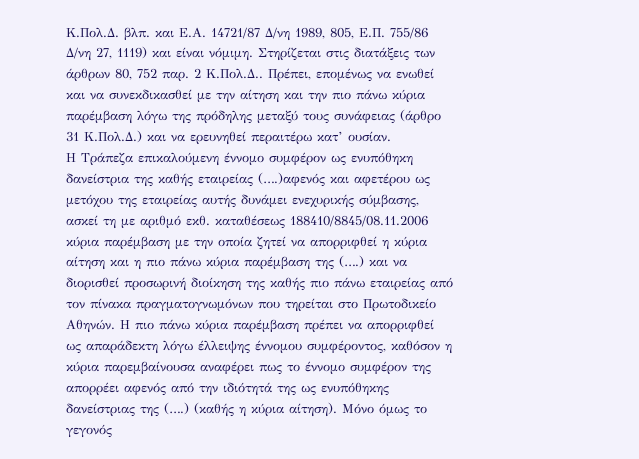Κ.Πολ.Δ. βλπ. και Ε.Α. 14721/87 Δ/νη 1989, 805, Ε.Π. 755/86 Δ/νη 27, 1119) και είναι νόμιμη. Στηρίζεται στις διατάξεις των άρθρων 80, 752 παρ. 2 Κ.Πολ.Δ.. Πρέπει, επομένως να ενωθεί και να συνεκδικασθεί με την αίτηση και την πιο πάνω κύρια παρέμβαση λόγω της πρόδηλης μεταξύ τους συνάφειας (άρθρο 31 Κ.Πολ.Δ.) και να ερευνηθεί περαιτέρω κατ’ ουσίαν.
Η Τράπεζα επικαλούμενη έννομο συμφέρον ως ενυπόθηκη δανείστρια της καθής εταιρείας (….)αφενός και αφετέρου ως μετόχου της εταιρείας αυτής δυνάμει ενεχυρικής σύμβασης, ασκεί τη με αριθμό εκθ. καταθέσεως 188410/8845/08.11.2006 κύρια παρέμβαση με την οποία ζητεί να απορριφθεί η κύρια αίτηση και η πιο πάνω κύρια παρέμβαση της (….) και να διορισθεί προσωρινή διοίκηση της καθής πιο πάνω εταιρείας από τον πίνακα πραγματογνωμόνων που τηρείται στο Πρωτοδικείο Αθηνών. Η πιο πάνω κύρια παρέμβαση πρέπει να απορριφθεί ως απαράδεκτη λόγω έλλειψης έννομου συμφέροντος, καθόσον η κύρια παρεμβαίνουσα αναφέρει πως το έννομο συμφέρον της απορρέει αφενός από την ιδιότητά της ως ενυπόθηκης δανείστριας της (….) (καθής η κύρια αίτηση). Μόνο όμως το γεγονός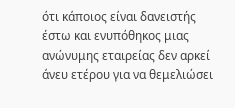ότι κάποιος είναι δανειστής έστω και ενυπόθηκος μιας ανώνυμης εταιρείας δεν αρκεί άνευ ετέρου για να θεμελιώσει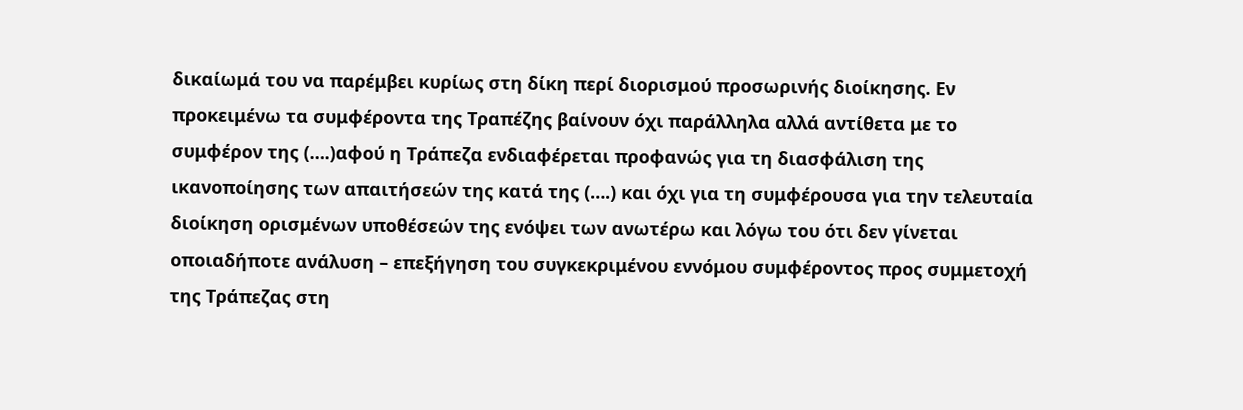δικαίωμά του να παρέμβει κυρίως στη δίκη περί διορισμού προσωρινής διοίκησης. Εν προκειμένω τα συμφέροντα της Τραπέζης βαίνουν όχι παράλληλα αλλά αντίθετα με το συμφέρον της (….)αφού η Τράπεζα ενδιαφέρεται προφανώς για τη διασφάλιση της ικανοποίησης των απαιτήσεών της κατά της (….) και όχι για τη συμφέρουσα για την τελευταία διοίκηση ορισμένων υποθέσεών της ενόψει των ανωτέρω και λόγω του ότι δεν γίνεται οποιαδήποτε ανάλυση – επεξήγηση του συγκεκριμένου εννόμου συμφέροντος προς συμμετοχή της Τράπεζας στη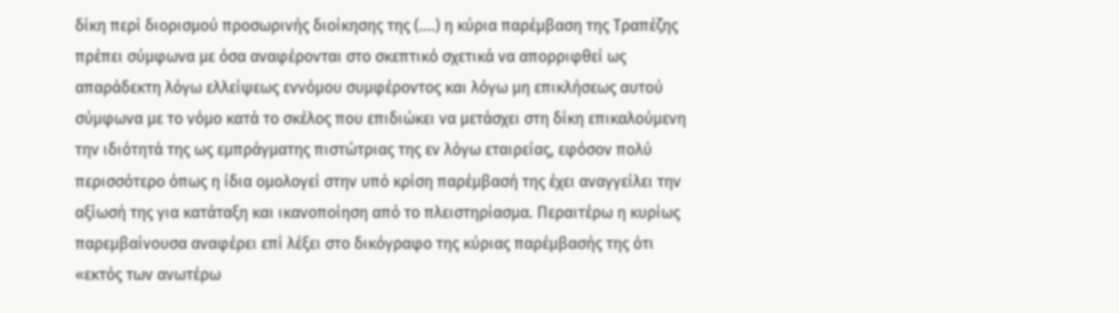δίκη περί διορισμού προσωρινής διοίκησης της (….) η κύρια παρέμβαση της Τραπέζης πρέπει σύμφωνα με όσα αναφέρονται στο σκεπτικό σχετικά να απορριφθεί ως απαράδεκτη λόγω ελλείψεως εννόμου συμφέροντος και λόγω μη επικλήσεως αυτού σύμφωνα με το νόμο κατά το σκέλος που επιδιώκει να μετάσχει στη δίκη επικαλούμενη την ιδιότητά της ως εμπράγματης πιστώτριας της εν λόγω εταιρείας, εφόσον πολύ περισσότερο όπως η ίδια ομολογεί στην υπό κρίση παρέμβασή της έχει αναγγείλει την αξίωσή της για κατάταξη και ικανοποίηση από το πλειστηρίασμα. Περαιτέρω η κυρίως παρεμβαίνουσα αναφέρει επί λέξει στο δικόγραφο της κύριας παρέμβασής της ότι «εκτός των ανωτέρω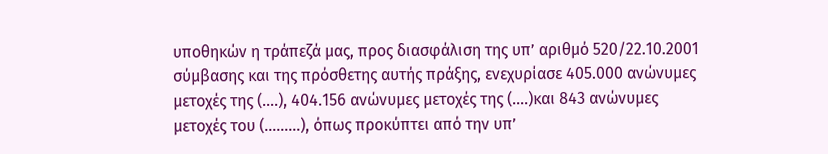υποθηκών η τράπεζά μας, προς διασφάλιση της υπ’ αριθμό 520/22.10.2001 σύμβασης και της πρόσθετης αυτής πράξης, ενεχυρίασε 405.000 ανώνυμες μετοχές της (….), 404.156 ανώνυμες μετοχές της (….)και 843 ανώνυμες μετοχές του (………), όπως προκύπτει από την υπ’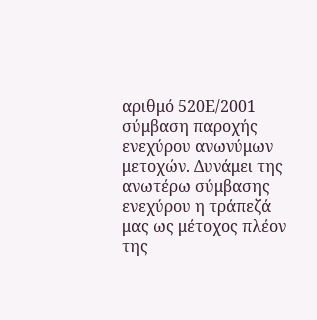αριθμό 520Ε/2001 σύμβαση παροχής ενεχύρου ανωνύμων μετοχών. Δυνάμει της ανωτέρω σύμβασης ενεχύρου η τράπεζά μας ως μέτοχος πλέον της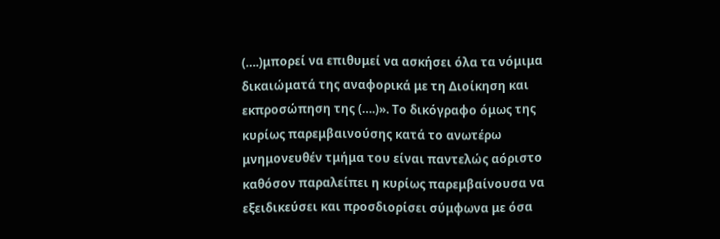(….)μπορεί να επιθυμεί να ασκήσει όλα τα νόμιμα δικαιώματά της αναφορικά με τη Διοίκηση και εκπροσώπηση της (….)». Το δικόγραφο όμως της κυρίως παρεμβαινούσης κατά το ανωτέρω μνημονευθέν τμήμα του είναι παντελώς αόριστο καθόσον παραλείπει η κυρίως παρεμβαίνουσα να εξειδικεύσει και προσδιορίσει σύμφωνα με όσα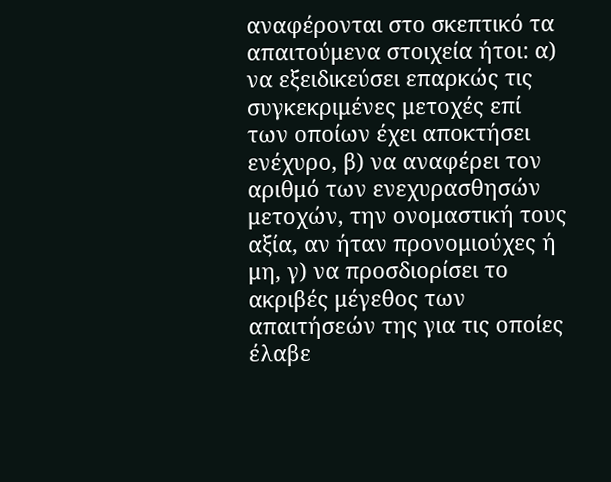αναφέρονται στο σκεπτικό τα απαιτούμενα στοιχεία ήτοι: α) να εξειδικεύσει επαρκώς τις συγκεκριμένες μετοχές επί των οποίων έχει αποκτήσει ενέχυρο, β) να αναφέρει τον αριθμό των ενεχυρασθησών μετοχών, την ονομαστική τους αξία, αν ήταν προνομιούχες ή μη, γ) να προσδιορίσει το ακριβές μέγεθος των απαιτήσεών της για τις οποίες έλαβε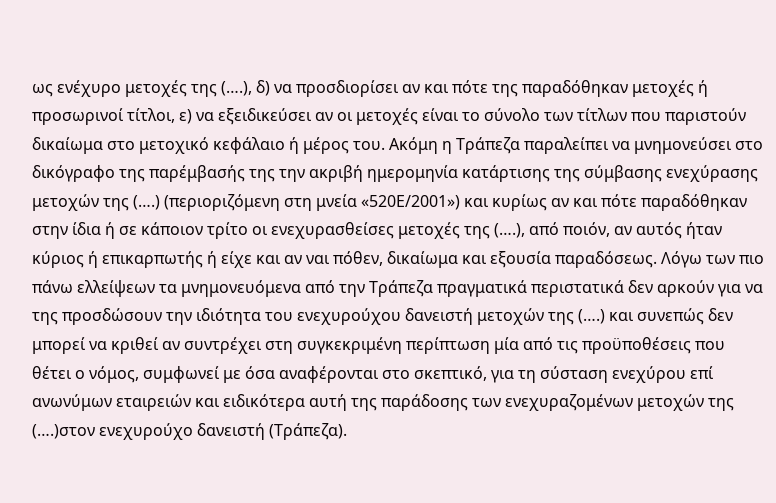ως ενέχυρο μετοχές της (….), δ) να προσδιορίσει αν και πότε της παραδόθηκαν μετοχές ή προσωρινοί τίτλοι, ε) να εξειδικεύσει αν οι μετοχές είναι το σύνολο των τίτλων που παριστούν δικαίωμα στο μετοχικό κεφάλαιο ή μέρος του. Ακόμη η Τράπεζα παραλείπει να μνημονεύσει στο δικόγραφο της παρέμβασής της την ακριβή ημερομηνία κατάρτισης της σύμβασης ενεχύρασης μετοχών της (….) (περιοριζόμενη στη μνεία «520Ε/2001») και κυρίως αν και πότε παραδόθηκαν στην ίδια ή σε κάποιον τρίτο οι ενεχυρασθείσες μετοχές της (….), από ποιόν, αν αυτός ήταν κύριος ή επικαρπωτής ή είχε και αν ναι πόθεν, δικαίωμα και εξουσία παραδόσεως. Λόγω των πιο πάνω ελλείψεων τα μνημονευόμενα από την Τράπεζα πραγματικά περιστατικά δεν αρκούν για να της προσδώσουν την ιδιότητα του ενεχυρούχου δανειστή μετοχών της (….) και συνεπώς δεν μπορεί να κριθεί αν συντρέχει στη συγκεκριμένη περίπτωση μία από τις προϋποθέσεις που θέτει ο νόμος, συμφωνεί με όσα αναφέρονται στο σκεπτικό, για τη σύσταση ενεχύρου επί ανωνύμων εταιρειών και ειδικότερα αυτή της παράδοσης των ενεχυραζομένων μετοχών της (….)στον ενεχυρούχο δανειστή (Τράπεζα).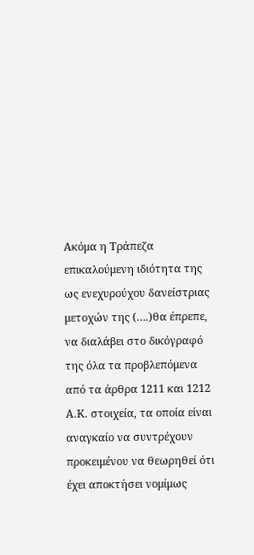Ακόμα η Τράπεζα επικαλούμενη ιδιότητα της ως ενεχυρούχου δανείστριας μετοχών της (….)θα έπρεπε, να διαλάβει στο δικόγραφό της όλα τα προβλεπόμενα από τα άρθρα 1211 και 1212 Α.Κ. στοιχεία, τα οποία είναι αναγκαίο να συντρέχουν προκειμένου να θεωρηθεί ότι έχει αποκτήσει νομίμως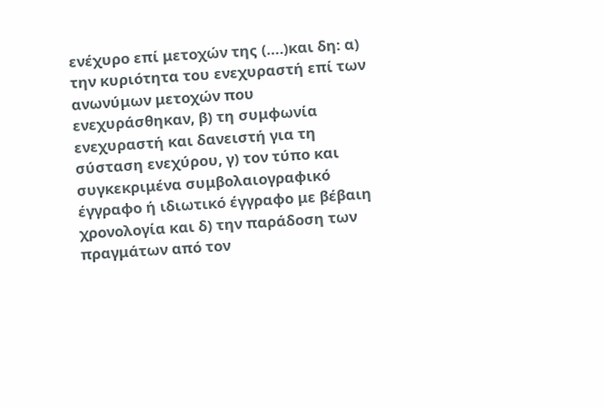ενέχυρο επί μετοχών της (….)και δη: α) την κυριότητα του ενεχυραστή επί των ανωνύμων μετοχών που ενεχυράσθηκαν, β) τη συμφωνία ενεχυραστή και δανειστή για τη σύσταση ενεχύρου, γ) τον τύπο και συγκεκριμένα συμβολαιογραφικό έγγραφο ή ιδιωτικό έγγραφο με βέβαιη χρονολογία και δ) την παράδοση των πραγμάτων από τον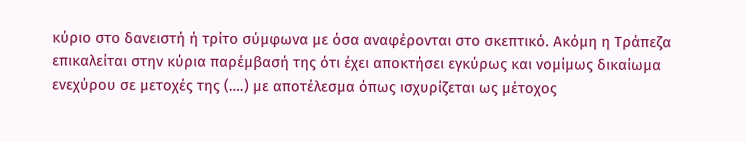κύριο στο δανειστή ή τρίτο σύμφωνα με όσα αναφέρονται στο σκεπτικό. Ακόμη η Τράπεζα επικαλείται στην κύρια παρέμβασή της ότι έχει αποκτήσει εγκύρως και νομίμως δικαίωμα ενεχύρου σε μετοχές της (….) με αποτέλεσμα όπως ισχυρίζεται ως μέτοχος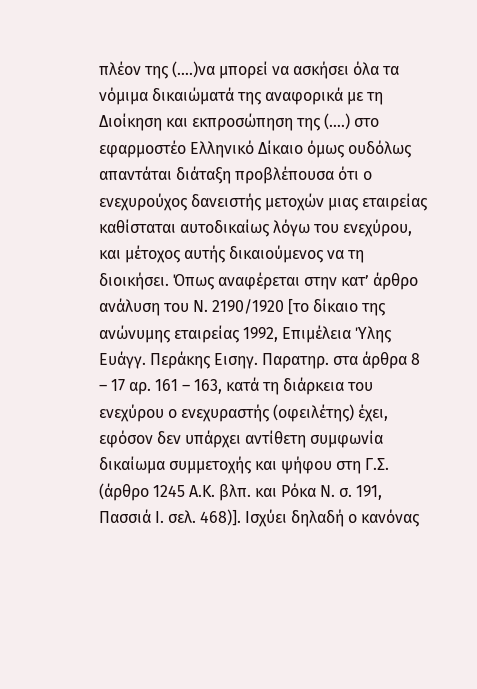πλέον της (….)να μπορεί να ασκήσει όλα τα νόμιμα δικαιώματά της αναφορικά με τη Διοίκηση και εκπροσώπηση της (….) στο εφαρμοστέο Ελληνικό Δίκαιο όμως ουδόλως απαντάται διάταξη προβλέπουσα ότι ο ενεχυρούχος δανειστής μετοχών μιας εταιρείας καθίσταται αυτοδικαίως λόγω του ενεχύρου, και μέτοχος αυτής δικαιούμενος να τη διοικήσει. Όπως αναφέρεται στην κατ’ άρθρο ανάλυση του Ν. 2190/1920 [το δίκαιο της ανώνυμης εταιρείας 1992, Επιμέλεια Ύλης Ευάγγ. Περάκης Εισηγ. Παρατηρ. στα άρθρα 8 – 17 αρ. 161 – 163, κατά τη διάρκεια του ενεχύρου ο ενεχυραστής (οφειλέτης) έχει, εφόσον δεν υπάρχει αντίθετη συμφωνία δικαίωμα συμμετοχής και ψήφου στη Γ.Σ. (άρθρο 1245 Α.Κ. βλπ. και Ρόκα Ν. σ. 191, Πασσιά Ι. σελ. 468)]. Ισχύει δηλαδή ο κανόνας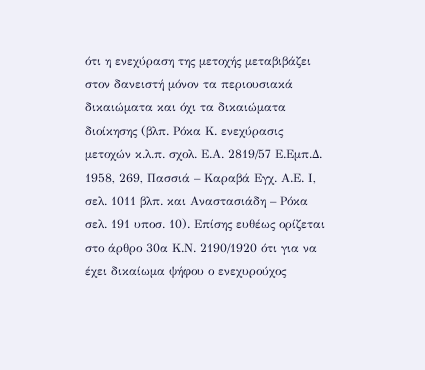ότι η ενεχύραση της μετοχής μεταβιβάζει στον δανειστή μόνον τα περιουσιακά δικαιώματα και όχι τα δικαιώματα διοίκησης (βλπ. Ρόκα Κ. ενεχύρασις μετοχών κ.λ.π. σχολ. Ε.Α. 2819/57 Ε.Εμπ.Δ. 1958, 269, Πασσιά – Καραβά Εγχ. Α.Ε. Ι, σελ. 1011 βλπ. και Αναστασιάδη – Ρόκα σελ. 191 υποσ. 10). Επίσης ευθέως ορίζεται στο άρθρο 30α Κ.Ν. 2190/1920 ότι για να έχει δικαίωμα ψήφου ο ενεχυρούχος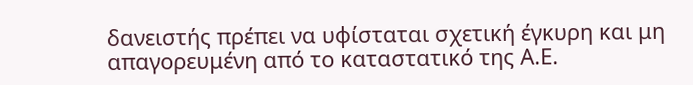δανειστής πρέπει να υφίσταται σχετική έγκυρη και μη απαγορευμένη από το καταστατικό της Α.Ε.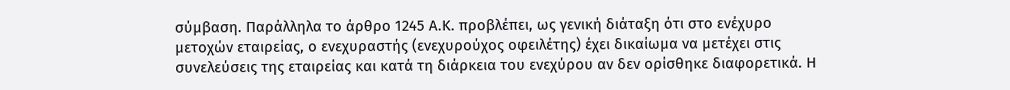σύμβαση. Παράλληλα το άρθρο 1245 Α.Κ. προβλέπει, ως γενική διάταξη ότι στο ενέχυρο μετοχών εταιρείας, ο ενεχυραστής (ενεχυρούχος οφειλέτης) έχει δικαίωμα να μετέχει στις συνελεύσεις της εταιρείας και κατά τη διάρκεια του ενεχύρου αν δεν ορίσθηκε διαφορετικά. Η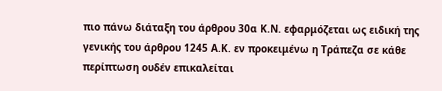πιο πάνω διάταξη του άρθρου 30α Κ.Ν. εφαρμόζεται ως ειδική της γενικής του άρθρου 1245 Α.Κ. εν προκειμένω η Τράπεζα σε κάθε περίπτωση ουδέν επικαλείται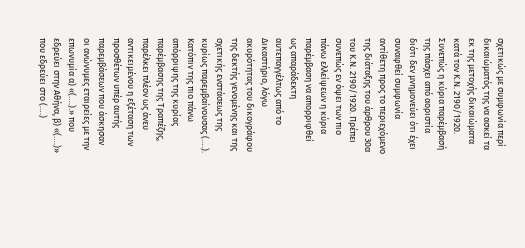σχετικώς με συμφωνία περί δικαιώματός της να ασκεί τα εκ της μετοχής δικαιώματα κατά τον Κ.Ν. 2190/1920. Συνεπώς η κύρια παρέμβασή της πάσχει από αοριστία διότι δεν μνημονεύει ότι έχει συναφθεί συμφωνία αντίθετη προς το περιεχόμενο της διάταξης του άρθρου 30α του Κ.Ν. 2190/1920. Πρέπει συνεπώς εν όψει των πιο πάνω ελλείψεων η κύρια παρέμβαση να απορριφθεί ως απαράδεκτη αυτεπαγγέλτως από το Δικαστήριο, λόγω ακυρότητας του δικογράφου της δεκτής γενομένης και της σχετικής ενστάσεως της κυρίως παρεμβαίνουσας (….). Κατόπιν της πιο πάνω απόρριψης της κυρίας παρέμβασης της Τραπέζης, παρέλκει πλέον ως άνευ αντικειμένου η εξέταση των προσθέτων υπέρ αυτής παρεμβάσεων που άσκησαν οι ανώνυμες εταιρείες με την επωνυμία α) «(….).» που εδρεύει στην Αθήνα, β) «(….)» που εδρεύει στο (….)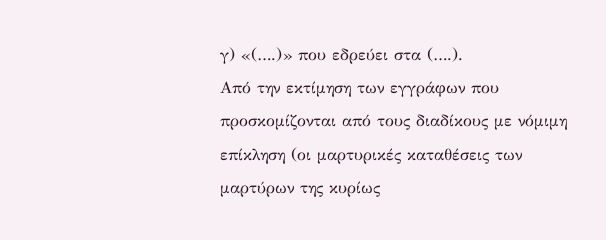γ) «(….)» που εδρεύει στα (….).
Από την εκτίμηση των εγγράφων που προσκομίζονται από τους διαδίκους με νόμιμη επίκληση (οι μαρτυρικές καταθέσεις των μαρτύρων της κυρίως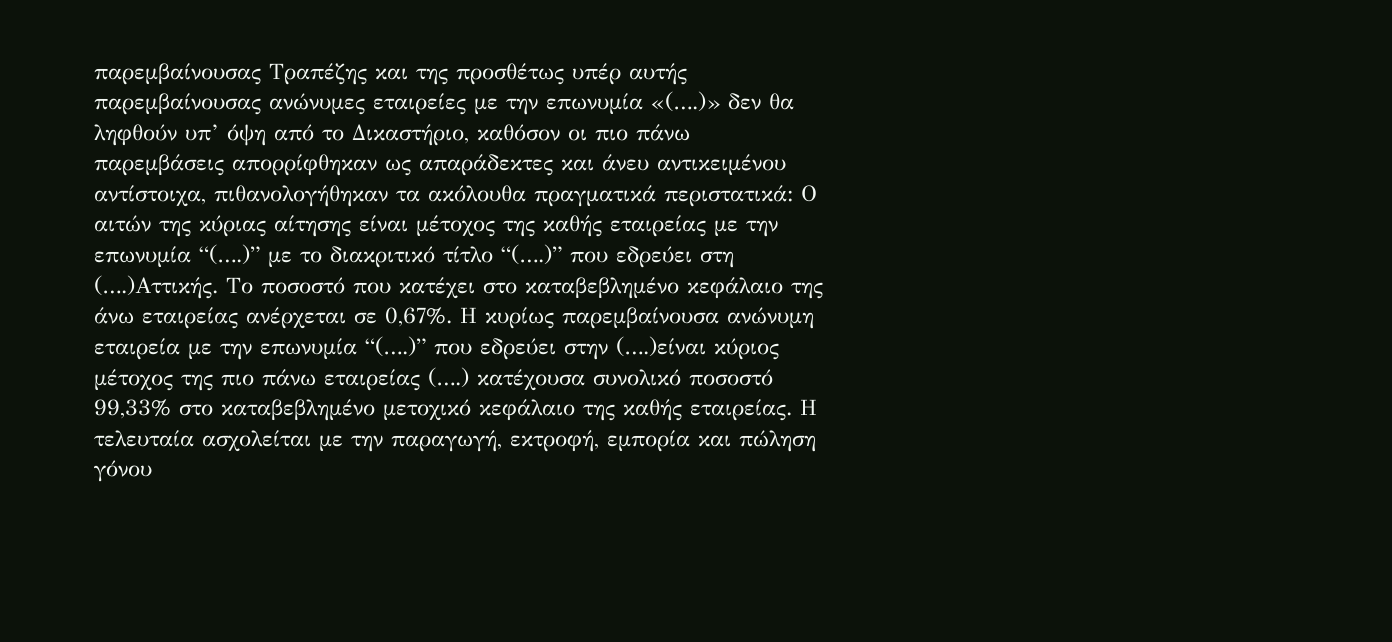παρεμβαίνουσας Τραπέζης και της προσθέτως υπέρ αυτής παρεμβαίνουσας ανώνυμες εταιρείες με την επωνυμία «(….)» δεν θα ληφθούν υπ’ όψη από το Δικαστήριο, καθόσον οι πιο πάνω παρεμβάσεις απορρίφθηκαν ως απαράδεκτες και άνευ αντικειμένου αντίστοιχα, πιθανολογήθηκαν τα ακόλουθα πραγματικά περιστατικά: Ο αιτών της κύριας αίτησης είναι μέτοχος της καθής εταιρείας με την επωνυμία “(….)” με το διακριτικό τίτλο “(….)” που εδρεύει στη (….)Αττικής. Το ποσοστό που κατέχει στο καταβεβλημένο κεφάλαιο της άνω εταιρείας ανέρχεται σε 0,67%. Η κυρίως παρεμβαίνουσα ανώνυμη εταιρεία με την επωνυμία “(….)” που εδρεύει στην (….)είναι κύριος μέτοχος της πιο πάνω εταιρείας (….) κατέχουσα συνολικό ποσοστό 99,33% στο καταβεβλημένο μετοχικό κεφάλαιο της καθής εταιρείας. Η τελευταία ασχολείται με την παραγωγή, εκτροφή, εμπορία και πώληση γόνου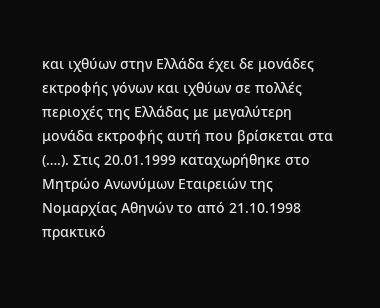και ιχθύων στην Ελλάδα έχει δε μονάδες εκτροφής γόνων και ιχθύων σε πολλές περιοχές της Ελλάδας με μεγαλύτερη μονάδα εκτροφής αυτή που βρίσκεται στα (….). Στις 20.01.1999 καταχωρήθηκε στο Μητρώο Ανωνύμων Εταιρειών της Νομαρχίας Αθηνών το από 21.10.1998 πρακτικό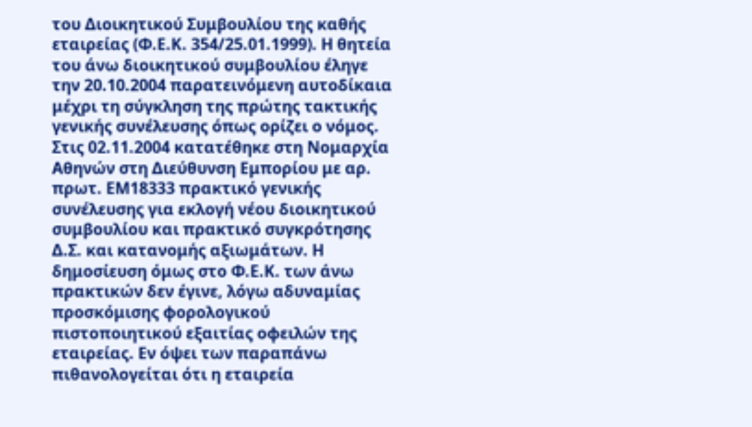του Διοικητικού Συμβουλίου της καθής εταιρείας (Φ.Ε.Κ. 354/25.01.1999). Η θητεία του άνω διοικητικού συμβουλίου έληγε την 20.10.2004 παρατεινόμενη αυτοδίκαια μέχρι τη σύγκληση της πρώτης τακτικής γενικής συνέλευσης όπως ορίζει ο νόμος. Στις 02.11.2004 κατατέθηκε στη Νομαρχία Αθηνών στη Διεύθυνση Εμπορίου με αρ. πρωτ. ΕΜ18333 πρακτικό γενικής συνέλευσης για εκλογή νέου διοικητικού συμβουλίου και πρακτικό συγκρότησης Δ.Σ. και κατανομής αξιωμάτων. Η δημοσίευση όμως στο Φ.Ε.Κ. των άνω πρακτικών δεν έγινε, λόγω αδυναμίας προσκόμισης φορολογικού πιστοποιητικού εξαιτίας οφειλών της εταιρείας. Εν όψει των παραπάνω πιθανολογείται ότι η εταιρεία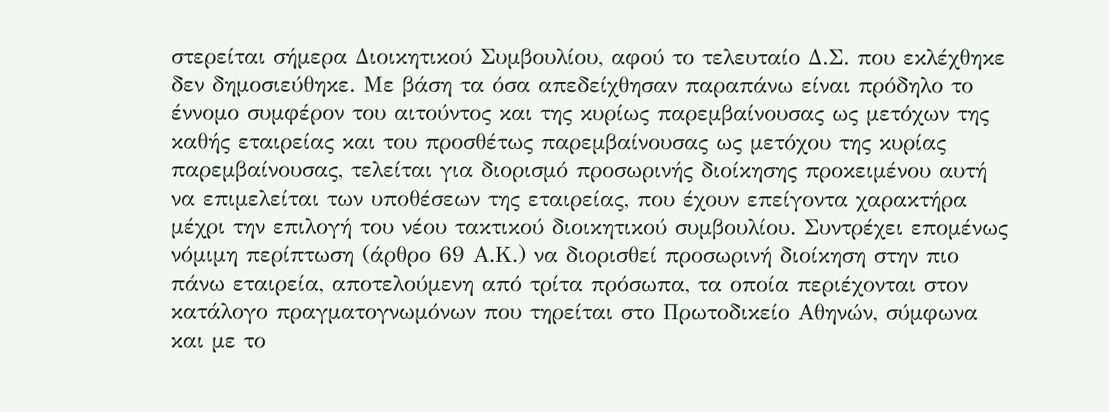στερείται σήμερα Διοικητικού Συμβουλίου, αφού το τελευταίο Δ.Σ. που εκλέχθηκε δεν δημοσιεύθηκε. Με βάση τα όσα απεδείχθησαν παραπάνω είναι πρόδηλο το έννομο συμφέρον του αιτούντος και της κυρίως παρεμβαίνουσας ως μετόχων της καθής εταιρείας και του προσθέτως παρεμβαίνουσας ως μετόχου της κυρίας παρεμβαίνουσας, τελείται για διορισμό προσωρινής διοίκησης προκειμένου αυτή να επιμελείται των υποθέσεων της εταιρείας, που έχουν επείγοντα χαρακτήρα μέχρι την επιλογή του νέου τακτικού διοικητικού συμβουλίου. Συντρέχει επομένως νόμιμη περίπτωση (άρθρο 69 Α.Κ.) να διορισθεί προσωρινή διοίκηση στην πιο πάνω εταιρεία, αποτελούμενη από τρίτα πρόσωπα, τα οποία περιέχονται στον κατάλογο πραγματογνωμόνων που τηρείται στο Πρωτοδικείο Αθηνών, σύμφωνα και με το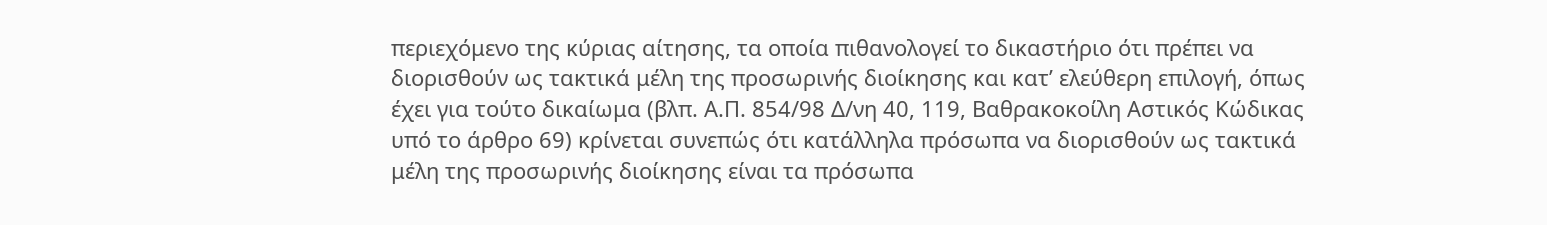περιεχόμενο της κύριας αίτησης, τα οποία πιθανολογεί το δικαστήριο ότι πρέπει να διορισθούν ως τακτικά μέλη της προσωρινής διοίκησης και κατ’ ελεύθερη επιλογή, όπως έχει για τούτο δικαίωμα (βλπ. Α.Π. 854/98 Δ/νη 40, 119, Βαθρακοκοίλη Αστικός Κώδικας υπό το άρθρο 69) κρίνεται συνεπώς ότι κατάλληλα πρόσωπα να διορισθούν ως τακτικά μέλη της προσωρινής διοίκησης είναι τα πρόσωπα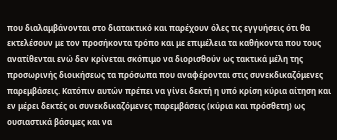που διαλαμβάνονται στο διατακτικό και παρέχουν όλες τις εγγυήσεις ότι θα εκτελέσουν με τον προσήκοντα τρόπο και με επιμέλεια τα καθήκοντα που τους ανατίθενται ενώ δεν κρίνεται σκόπιμο να διορισθούν ως τακτικά μέλη της προσωρινής διοικήσεως τα πρόσωπα που αναφέρονται στις συνεκδικαζόμενες παρεμβάσεις. Κατόπιν αυτών πρέπει να γίνει δεκτή η υπό κρίση κύρια αίτηση και εν μέρει δεκτές οι συνεκδικαζόμενες παρεμβάσεις (κύρια και πρόσθετη) ως ουσιαστικά βάσιμες και να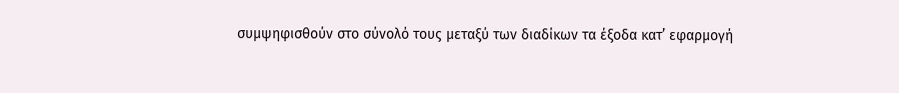συμψηφισθούν στο σύνολό τους μεταξύ των διαδίκων τα έξοδα κατ’ εφαρμογή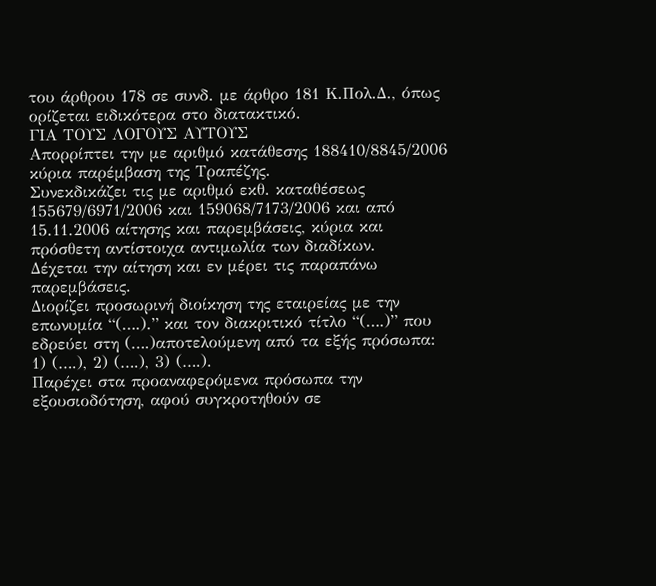του άρθρου 178 σε συνδ. με άρθρο 181 Κ.Πολ.Δ., όπως ορίζεται ειδικότερα στο διατακτικό.
ΓΙΑ ΤΟΥΣ ΛΟΓΟΥΣ ΑΥΤΟΥΣ
Απορρίπτει την με αριθμό κατάθεσης 188410/8845/2006 κύρια παρέμβαση της Τραπέζης.
Συνεκδικάζει τις με αριθμό εκθ. καταθέσεως 155679/6971/2006 και 159068/7173/2006 και από 15.11.2006 αίτησης και παρεμβάσεις, κύρια και πρόσθετη αντίστοιχα αντιμωλία των διαδίκων.
Δέχεται την αίτηση και εν μέρει τις παραπάνω παρεμβάσεις.
Διορίζει προσωρινή διοίκηση της εταιρείας με την επωνυμία “(….).” και τον διακριτικό τίτλο “(….)” που εδρεύει στη (….)αποτελούμενη από τα εξής πρόσωπα: 1) (….), 2) (….), 3) (….).
Παρέχει στα προαναφερόμενα πρόσωπα την εξουσιοδότηση, αφού συγκροτηθούν σε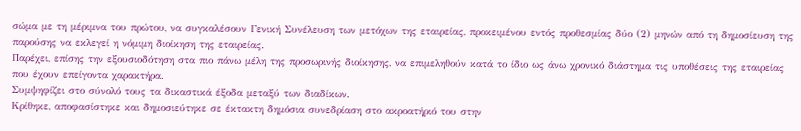σώμα με τη μέριμνα του πρώτου, να συγκαλέσουν Γενική Συνέλευση των μετόχων της εταιρείας, προκειμένου εντός προθεσμίας δύο (2) μηνών από τη δημοσίευση της παρούσης να εκλεγεί η νόμιμη διοίκηση της εταιρείας.
Παρέχει, επίσης την εξουσιοδότηση στα πιο πάνω μέλη της προσωρινής διοίκησης, να επιμεληθούν κατά το ίδιο ως άνω χρονικό διάστημα τις υποθέσεις της εταιρείας που έχουν επείγοντα χαρακτήρα.
Συμψηφίζει στο σύνολό τους τα δικαστικά έξοδα μεταξύ των διαδίκων.
Κρίθηκε, αποφασίστηκε και δημοσιεύτηκε σε έκτακτη δημόσια συνεδρίαση στο ακροατήριό του στην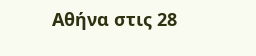Αθήνα στις 28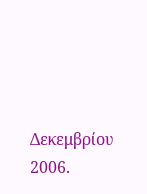Δεκεμβρίου 2006.